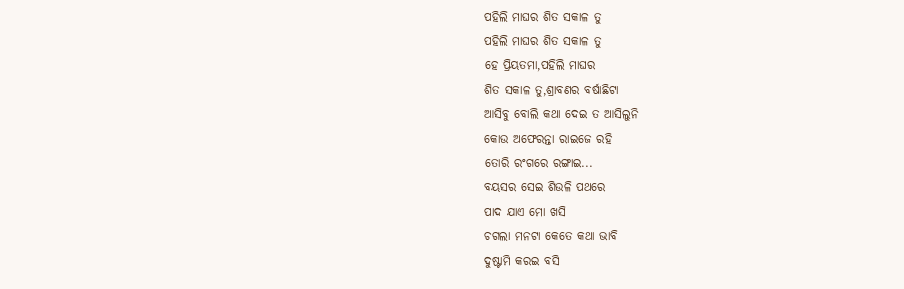ପହିଲି ମାଘର ଶିତ ସକାଳ ତୁ
ପହିଲି ମାଘର ଶିତ ସକାଳ ତୁ
ହେ ପ୍ରିୟତମା,ପହିଲି ମାଘର
ଶିତ ସକାଳ ତୁ,ଶ୍ରାବଣର ବର୍ଷାଛିଟା
ଆସିବୁ ବୋଲି କଥା ଦେଇ ତ ଆସିଲୁନି
କୋଉ ଅଫେରନ୍ତା ରାଇଜେ ରହି
ତୋରି ରଂଗରେ ରଙ୍ଗାଇ...
ବୟସର ସେଇ ଶିଉଳି ପଥରେ
ପାଦ ଯାଏ ମୋ ଖସି
ଚଗଲା ମନଟା କେତେ କଥା ଭାବି
ଦୁଷ୍ଟାମି କରଇ ବସି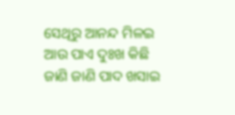ସେଥିରୁ ଆନନ୍ଦ ମିଳଇ
ଆଉ ପାଏ ଦୁଃଖ କିଛି
ଜାଣି ଜାଣି ପାଦ ଖସାଇ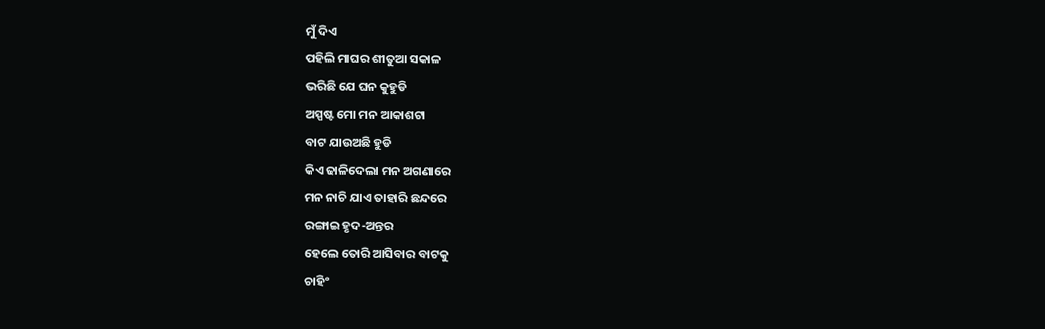ମୁଁ ଦିଏ
ପହିଲି ମାଘର ଶୀତୁଆ ସକାଳ
ଭରିଛି ଯେ ଘନ କୁହୁଡି
ଅସ୍ପଷ୍ଟ ମୋ ମନ ଆକାଶଟା
ବାଟ ଯାଉଅଛି ହୁଡି
କିଏ ଢାଳିଦେଲା ମନ ଅଗଣାରେ
ମନ ନାଚି ଯାଏ ତାହାରି ଛନ୍ଦରେ
ରଙ୍ଗାଇ ହୃଦ-ଅନ୍ତର
ହେଲେ ତୋରି ଆସିବାର ବାଟକୁ
ଚାହିଂ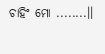ଚାହିଂ ମୋ ........।।